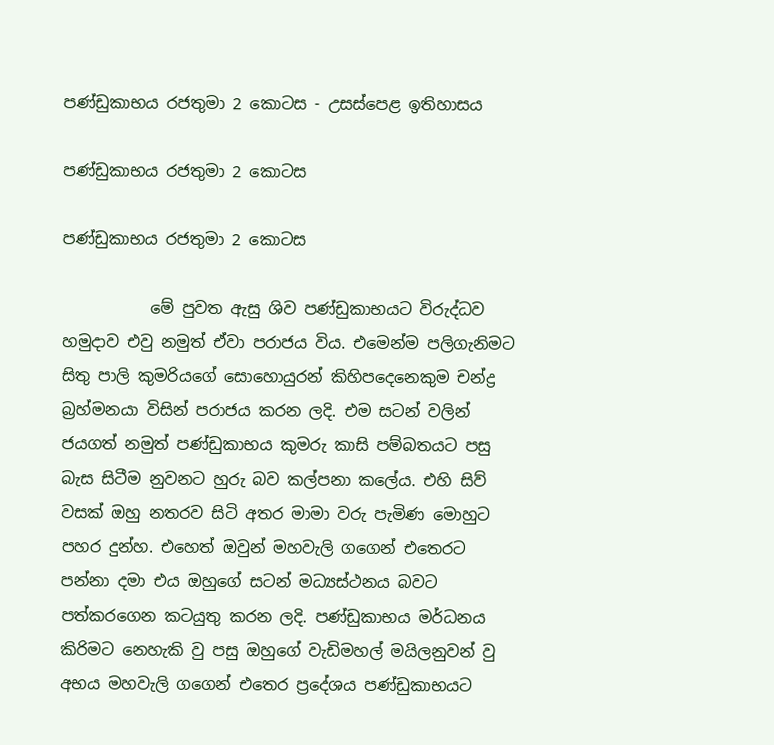පණ්ඩුකාභය රජතුමා 2 කොටස - උසස්පෙළ ඉතිහාසය

පණ්ඩුකාභය රජතුමා 2 කොටස

පණ්ඩුකාභය රජතුමා 2 කොටස

           මේ පුවත ඇසු ශිව පණ්ඩුකාභයට විරුද්ධව හමුදාව එවු නමුත් ඒවා පරාජය විය. එමෙන්ම පලිගැනිමට සිතු පාලි කුමරියගේ සොහොයුරන් කිහිපදෙනෙකුම චන්ද්‍ර බ්‍රහ්මනයා විසින් පරාජය කරන ලදි. එම සටන් වලින් ජයගත් නමුත් පණ්ඩුකාභය කුමරු කාසි පම්බතයට පසු බැස සිටීම නුවනට හුරු බව කල්පනා කලේය. එහි සිව් වසක් ඔහු නතරව සිටි අතර මාමා වරු පැමිණ මොහුට පහර දුන්හ. එහෙත් ඔවුන් මහවැලි ගගෙන් එතෙරට පන්නා දමා එය ඔහුගේ සටන් මධ්‍යස්ථනය බවට පත්කරගෙන කටයුතු කරන ලදි. පණ්ඩුකාභය මර්ධනය කිරිමට නෙහැකි වු පසු ඔහුගේ වැඩිමහල් මයිලනුවන් වු අභය මහවැලි ගගෙන් එතෙර ප්‍රදේශය පණ්ඩුකාභයට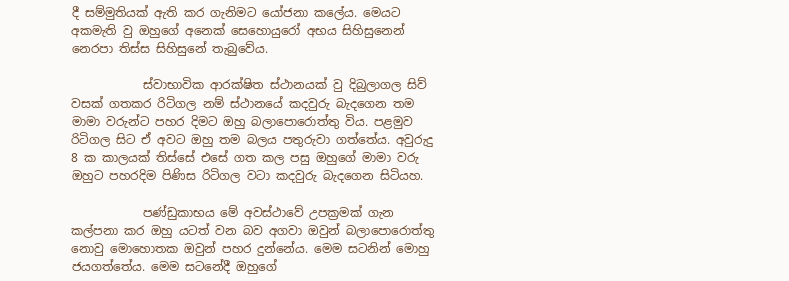දී සම්මුතියක් ඇති කර ගැනිමට යෝජනා කලේය. මෙයට අකමැති වු ඔහුගේ අනෙක් සෙහොයුරෝ අභය සිහිසුනෙන් නෙරපා තිස්ස සිහිසුනේ තැබුවේය.

            ස්වාභාවික ආරක්ෂිත ස්ථානයක් වු දිබුලාගල සිව් වසක් ගතකර රිටිගල නම් ස්ථානයේ කදවුරු බැදගෙන තම මාමා වරුන්ට පහර දිමට ඔහු බලාපොරොත්තු විය. පළමුව රිටිගල සිට ඒ අවට ඔහු තම බලය පතුරුවා ගත්තේය. අවුරුදු 8 ක කාලයක් තිස්සේ එසේ ගත කල පසු ඔහුගේ මාමා වරු ඔහුට පහරදිම පිණිස රිටිගල වටා කදවුරු බැදගෙන සිටියහ.

            පණ්ඩුකාභය මේ අවස්ථාවේ උපක්‍රමක් ගැන කල්පනා කර ඔහු යටත් වන බව අගවා ඔවුන් බලාපොරොත්තු නොවු මොහොතක ඔවුන් පහර දුන්නේය. මෙම සටනින් මොහු ජයගත්තේය. මෙම සටනේදී ඔහුගේ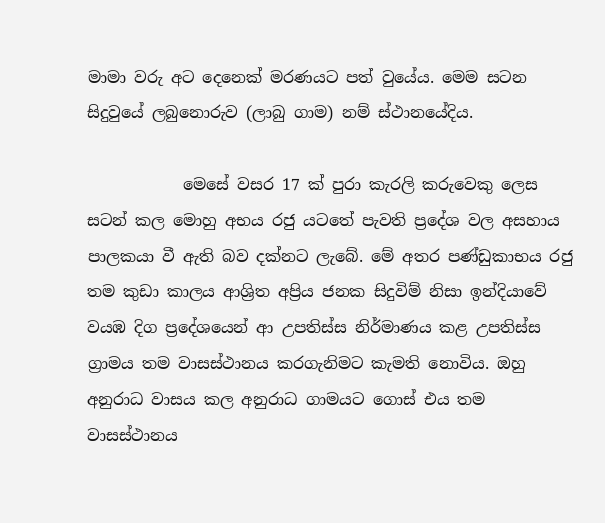මාමා වරු අට දෙනෙක් මරණයට පත් වුයේය. මෙම සටන සිදුවුයේ ලබුනොරුව (ලාබු ගාම) නම් ස්ථානයේදිය.

            මෙසේ වසර 17 ක් පුරා කැරලි කරුවෙකු ලෙස සටන් කල මොහු අභය රජු යටතේ පැවති ප්‍රදේශ වල අසහාය පාලකයා වී ඇති බව දක්නට ලැබේ. මේ අතර පණ්ඩුකාභය රජු තම කුඩා කාලය ආශ්‍රිත අප්‍රිය ජනක සිදුවිම් නිසා ඉන්දියාවේ වයඹ දිග ප්‍රදේශයෙන් ආ උපතිස්ස නිර්මාණය කළ උපතිස්ස ග්‍රාමය තම වාසස්ථානය කරගැනිමට කැමති නොවිය. ඔහු අනුරාධ වාසය කල අනුරාධ ගාමයට ගොස් එය තම වාසස්ථානය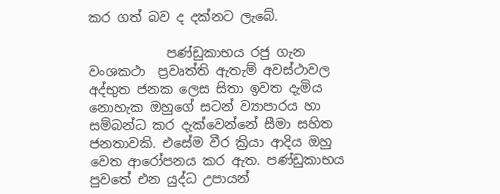කර ගත් බව ද දක්නට ලැබේ.

            පණ්ඩුකාභය රජු ගැන වංශකථා  ප්‍රවෘත්ති ඇතැම් අවස්ථාවල අද්භුත ජනක ලෙස සිතා ඉවත දැමිය නොහැක ඔහුගේ සටන් ව්‍යාපාරය හා සම්බන්ධ කර දැක්වෙන්නේ සීමා සහිත ජනතාවකි. එසේම වීර ක්‍රියා ආදිය ඔහු වෙත ආරෝපනය කර ඇත. පණ්ඩුකාභය පුවතේ එන යුද්ධ උපායන්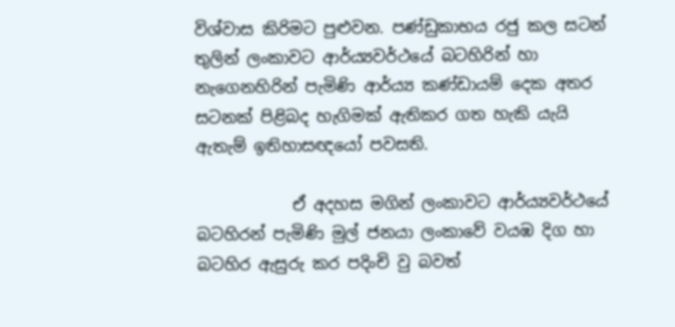විශ්වාස කිරිමට පුළුවන. පණ්ඩුකාභය රජු කල සටන් තුලින් ලංකාවට ආර්ය්‍යවර්ථයේ බටහිරින් හා නැගෙනහිරින් පැමිණි ආර්ය්‍ය කණ්ඩායම් දෙක අතර සටනක් පිළිබද හැගිමක් ඇතිකර ගත හැකි යැයි ඇතැම් ඉතිහාසඥයෝ පවසති.

            ඒ අදහස මගින් ලංකාවට ආර්ය්‍යවර්ථයේ බටහිරන් පැමිණි මුල් ජනයා ලංකාවේ වයඹ දිග හා බටහිර ඇසුරු කර පදිංචි වු බවත්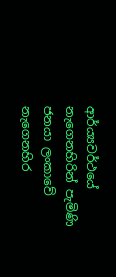ආර්ය්‍යවර්ථයේ නැගෙනහිරින් පැමිණි ජනයා ලංකාවේ නැගෙනහිර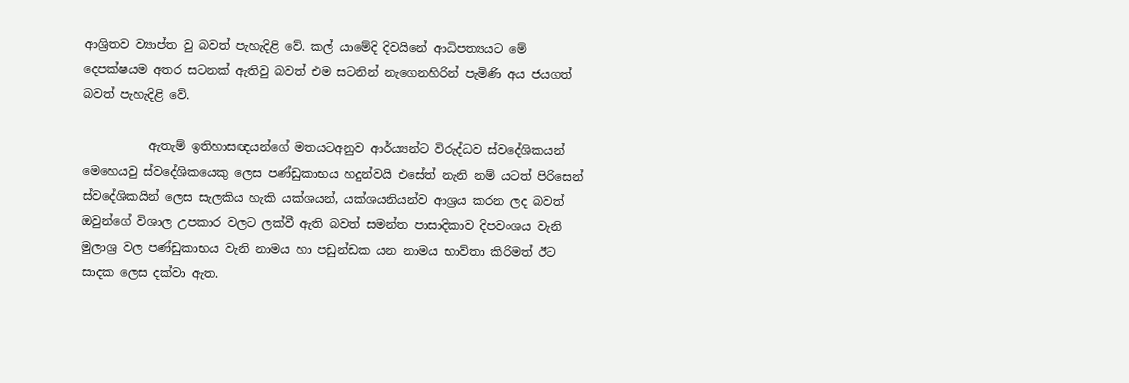ආශ්‍රිතව ව්‍යාප්ත වු බවත් පැහැදිළි වේ. කල් යාමේදි දිවයිනේ ආධිපත්‍යයට මේ දෙපක්ෂයම අතර සටනක් ඇතිවු බවත් එම සටනින් නැගෙනහිරින් පැමිණි අය ජයගත් බවත් පැහැදිළි වේ.

           ඇතැම් ඉතිහාසඥයන්ගේ මතයටඅනුව ආර්ය්‍යන්ට විරුද්ධව ස්වදේශිකයන් මෙහෙයවු ස්වදේශිකයෙකු ලෙස පණ්ඩුකාභය හදුන්වයි එසේත් නැනි නම් යටත් පිරිසෙන් ස්වදේශිකයින් ලෙස සැලකිය හැකි යක්ශයන්, යක්ශයනියන්ව ආශ්‍රය කරන ලද බවත් ඔවුන්ගේ විශාල උපකාර වලට ලක්වී ඇති බවත් සමන්ත පාසාදිකාව දිපවංශය වැනි මුලාශ්‍ර වල පණ්ඩුකාභය වැනි නාමය හා පඩුන්ඩක යන නාමය භාව්තා කිරිමත් ඊට සාදක ලෙස දක්වා ඇත.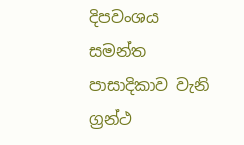දිපවංශය සමන්ත පාසාදිකාව වැනි ග්‍රන්ථ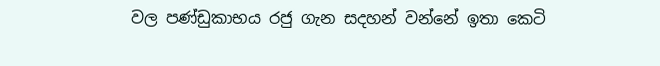වල පණ්ඩුකාභය රජු ගැන සදහන් වන්නේ ඉතා කෙටි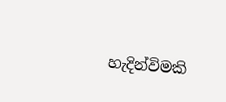හැදින්විමකි